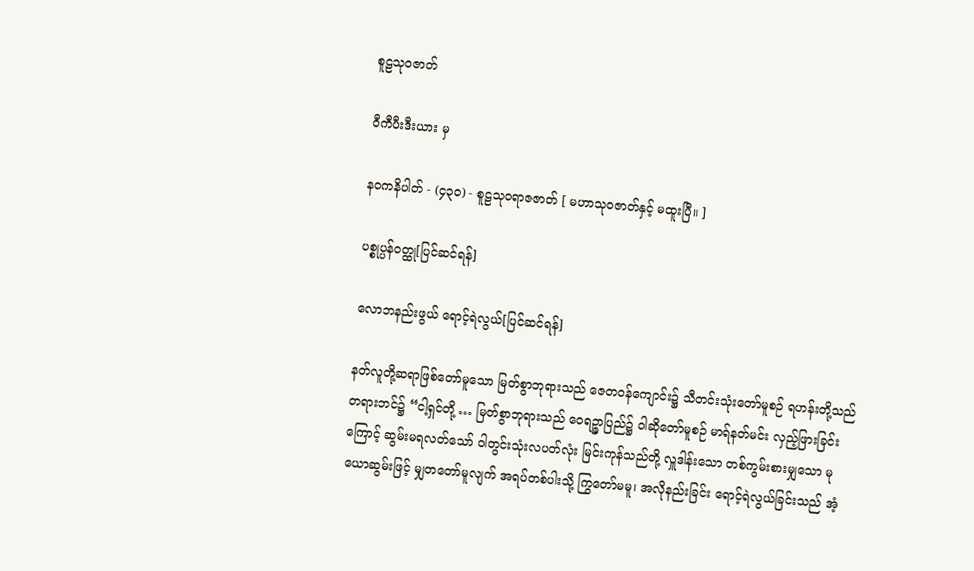စူဠသုဝဇာတ်

ဝီကီပီးဒီးယား မှ

နဝကနိပါတ် - (၄၃၀) - စူဠသုဝရာဇဇာတ် [ မဟာသုဝဇာတ်နှင့် မထူးပြီ။ ]

ပစ္စုပ္ပန်ဝတ္ထု[ပြင်ဆင်ရန်]

လောဘနည်းဖွယ် ရောင့်ရဲလွယ်[ပြင်ဆင်ရန်]

နတ်လူတို့ဆရာဖြစ်တော်မူသော မြတ်စွာဘုရားသည် ဇေတဝန်ကျောင်း၌ သီတင်းသုံးတော်မူစဉ် ရဟန်းတို့သည် တရားဘင်၌ “ငါ့ရှင်တို့ … မြတ်စွာဘုရားသည် ဝေရဉ္ဇာပြည်၌ ဝါဆိုတော်မူစဉ် မာရ်နတ်မင်း လှည့်ဖြားခြင်းကြောင့် ဆွမ်းမရလတ်သော် ဝါတွင်းသုံးလပတ်လုံး မြင်းကုန်သည်တို့ လှူဒါန်းသော တစ်ကွမ်းစားမျှသော မုယောဆွမ်းဖြင့် မျှတတော်မူလျက် အရပ်တစ်ပါးသို့ ကြွတော်မမူ၊ အလိုနည်းခြင်း ရောင့်ရဲလွယ်ခြင်းသည် အံ့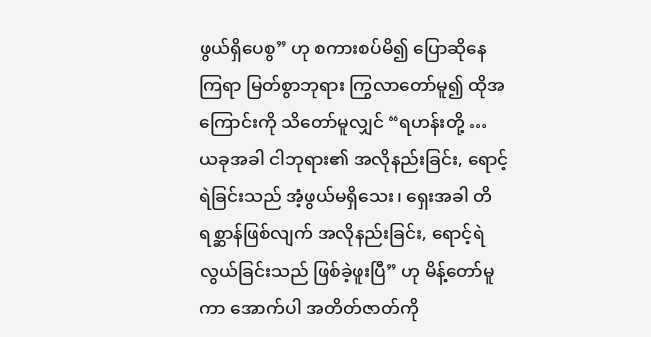ဖွယ်ရှိပေစွ” ဟု စကားစပ်မိ၍ ပြောဆိုနေကြရာ မြတ်စွာဘုရား ကြွလာတော်မူ၍ ထိုအကြောင်းကို သိတော်မူလျှင် “ရဟန်းတို့ … ယခုအခါ ငါဘုရား၏ အလိုနည်းခြင်း, ရောင့်ရဲခြင်းသည် အံ့ဖွယ်မရှိသေး၊ ရှေးအခါ တိရစ္ဆာန်ဖြစ်လျက် အလိုနည်းခြင်း, ရောင့်ရဲလွယ်ခြင်းသည် ဖြစ်ခဲ့ဖူးပြီ” ဟု မိန့်တော်မူကာ အောက်ပါ အတိတ်ဇာတ်ကို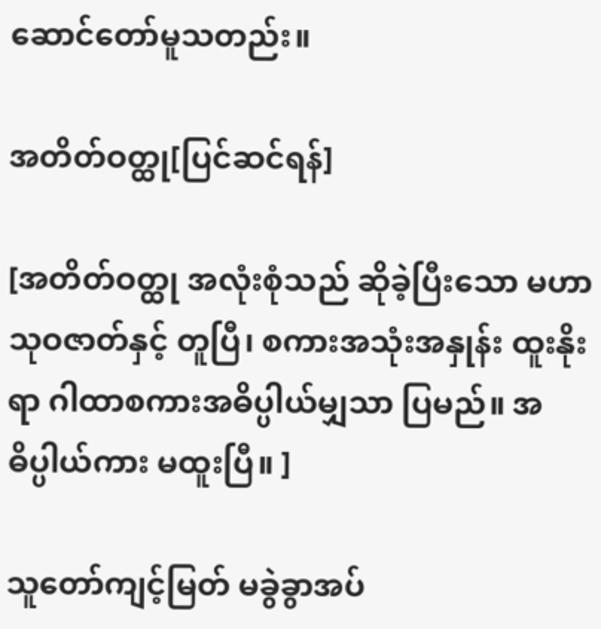ဆောင်တော်မူသတည်း။

အတိတ်ဝတ္ထု[ပြင်ဆင်ရန်]

[အတိတ်ဝတ္ထု အလုံးစုံသည် ဆိုခဲ့ပြီးသော မဟာသုဝဇာတ်နှင့် တူပြီ၊ စကားအသုံးအနှုန်း ထူးနိုးရာ ဂါထာစကားအဓိပ္ပါယ်မျှသာ ပြမည်။ အဓိပ္ပါယ်ကား မထူးပြီ။ ]

သူတော်ကျင့်မြတ် မခွဲခွာအပ်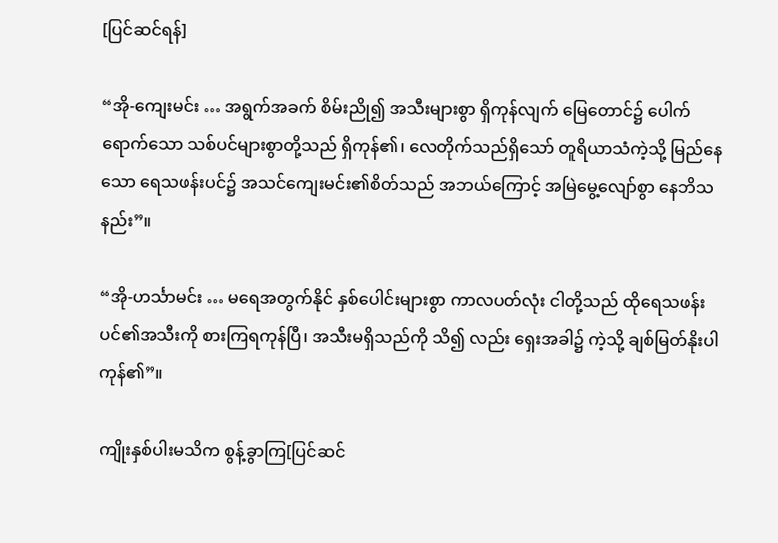[ပြင်ဆင်ရန်]

“အို-ကျေးမင်း … အရွက်အခက် စိမ်းညို၍ အသီးများစွာ ရှိကုန်လျက် မြေတောင်၌ ပေါက်ရောက်သော သစ်ပင်များစွာတို့သည် ရှိကုန်၏၊ လေတိုက်သည်ရှိသော် တူရိယာသံကဲ့သို့ မြည်နေသော ရေသဖန်းပင်၌ အသင်ကျေးမင်း၏စိတ်သည် အဘယ်ကြောင့် အမြဲမွေ့လျော်စွာ နေဘိသနည်း”။

“အို-ဟင်္သာမင်း … မရေအတွက်နိုင် နှစ်ပေါင်းများစွာ ကာလပတ်လုံး ငါတို့သည် ထိုရေသဖန်းပင်၏အသီးကို စားကြရကုန်ပြီ၊ အသီးမရှိသည်ကို သိ၍ လည်း ရှေးအခါ၌ ကဲ့သို့ ချစ်မြတ်နိုးပါကုန်၏”။

ကျိုးနှစ်ပါးမသိက စွန့်ခွာကြ[ပြင်ဆင်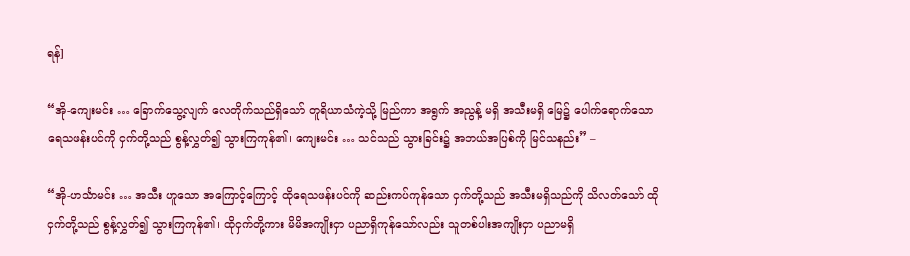ရန်]

“အို-ကျေးမင်း … ခြောက်သွေ့လျက် လေတိုက်သည်ရှိသော် တူရိယာသံကဲ့သို့ မြည်ကာ အရွက် အညွန့် မရှိ အသီးမရှိ မြေ၌ ပေါက်ရောက်သော ရေသဖန်းပင်ကို ငှက်တို့သည် စွန့်လွှတ်၍ သွားကြကုန်၏၊ ကျေးမင်း … သင်သည် သွားခြင်း၌ အဘယ်အပြစ်ကို မြင်သနည်း” –

“အို-ဟင်္သာမင်း … အသီး ဟူသော အကြောင့်ကြောင့် ထိုရေသဖန်းပင်ကို ဆည်းကပ်ကုန်သော ငှက်တို့သည် အသီးမရှိသည်ကို သိလတ်သော် ထိုငှက်တို့သည် စွန့်လွှတ်၍ သွားကြကုန်၏၊ ထိုငှက်တို့ကား မိမိအကျိုးငှာ ပညာရှိကုန်သော်လည်း သူတစ်ပါးအကျိုးငှာ ပညာမရှိ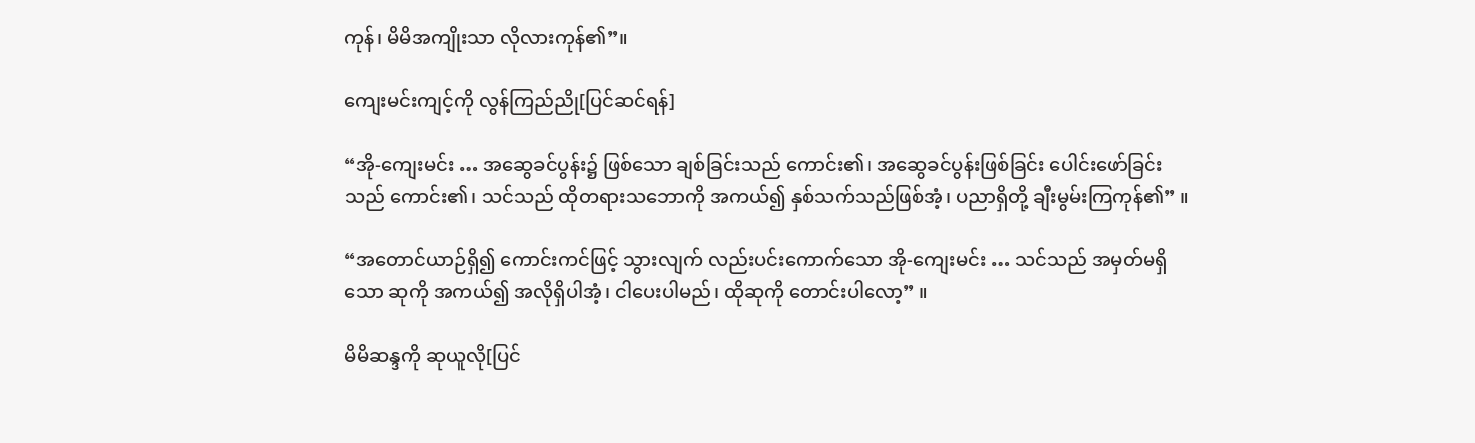ကုန်၊ မိမိအကျိုးသာ လိုလားကုန်၏”။

ကျေးမင်းကျင့်ကို လွန်ကြည်ညို[ပြင်ဆင်ရန်]

“အို-ကျေးမင်း … အဆွေခင်ပွန်း၌ ဖြစ်သော ချစ်ခြင်းသည် ကောင်း၏၊ အဆွေခင်ပွန်းဖြစ်ခြင်း ပေါင်းဖော်ခြင်းသည် ကောင်း၏၊ သင်သည် ထိုတရားသဘောကို အကယ်၍ နှစ်သက်သည်ဖြစ်အံ့၊ ပညာရှိတို့ ချီးမွမ်းကြကုန်၏” ။

“အတောင်ယာဉ်ရှိ၍ ကောင်းကင်ဖြင့် သွားလျက် လည်းပင်းကောက်သော အို-ကျေးမင်း … သင်သည် အမှတ်မရှိသော ဆုကို အကယ်၍ အလိုရှိပါအံ့၊ ငါပေးပါမည်၊ ထိုဆုကို တောင်းပါလော့” ။

မိမိဆန္ဒကို ဆုယူလို[ပြင်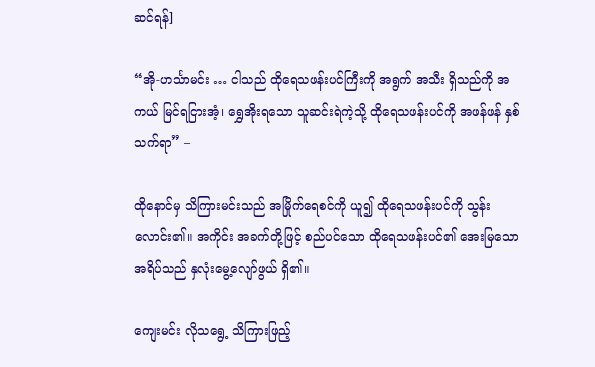ဆင်ရန်]

“အို-ဟင်္သာမင်း … ငါသည် ထိုရေသဖန်းပင်ကြီးကို အရွက် အသီး ရှိသည်ကို အကယ် မြင်ရငြားအံ့၊ ရွှေအိုးရသော သူဆင်းရဲကဲ့သို့ ထိုရေသဖန်းပင်ကို အဖန်ဖန် နှစ်သက်ရာ” –

ထိုနောင်မှ သိကြားမင်းသည် အမြိုက်ရေစင်ကို ယူ၍ ထိုရေသဖန်းပင်ကို သွန်းလောင်း၏။ အကိုင်း အခက်တို့ဖြင့် စည်ပင်သော ထိုရေသဖန်းပင်၏ အေးမြသော အရိပ်သည် နှလုံးမွေ့လျော်ဖွယ် ရှိ၏။

ကျေးမင်း လိုသရွေ့ သိကြားဖြည့်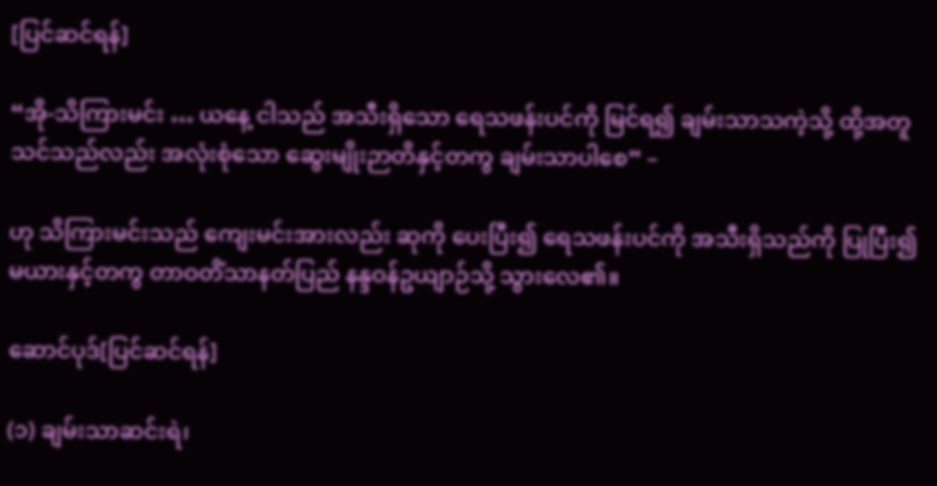[ပြင်ဆင်ရန်]

“အို-သိကြားမင်း … ယနေ့ ငါသည် အသီးရှိသော ရေသဖန်းပင်ကို မြင်ရ၍ ချမ်းသာသကဲ့သို့ ထို့အတူ သင်သည်လည်း အလုံးစုံသော ဆွေးမျိုးဉာတိနှင့်တကွ ချမ်းသာပါစေ” –

ဟု သိကြားမင်းသည် ကျေးမင်းအားလည်း ဆုကို ပေးပြီး၍ ရေသဖန်းပင်ကို အသီးရှိသည်ကို ပြုပြီး၍ မယားနှင့်တကွ တာဝတိံသာနတ်ပြည် နန္ဒဝန်ဥယျာဉ်သို့ သွားလေ၏။

ဆောင်ပုဒ်[ပြင်ဆင်ရန်]

(၁) ချမ်းသာဆင်းရဲ၊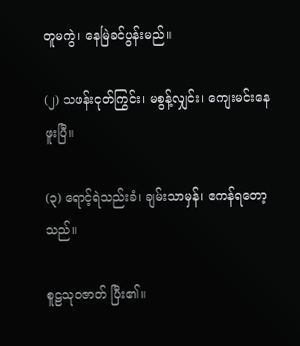တူမကွဲ၊ နေမြဲခင်ပွန်းမည်။

(၂) သဖန်းငုတ်ကြွင်း၊ မစွန့်လျှင်း၊ ကျေးမင်းနေဖူးပြီ။

(၃) ရောင့်ရဲသည်းခံ၊ ချမ်းသာမှန်၊ ဧကန်ရတော့သည်။

စူဠသုဝဇာတ် ပြီး၏။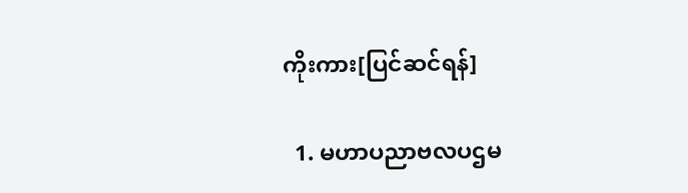ကိုးကား[ပြင်ဆင်ရန်]

  1. မဟာပညာဗလပဌမ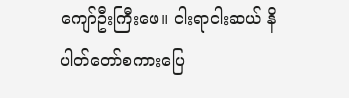ကျော်ဦးကြီးဖေ။ ငါးရာငါးဆယ် နိပါတ်တော်စကားပြေ